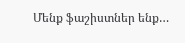Մենք ֆաշիստներ ենք…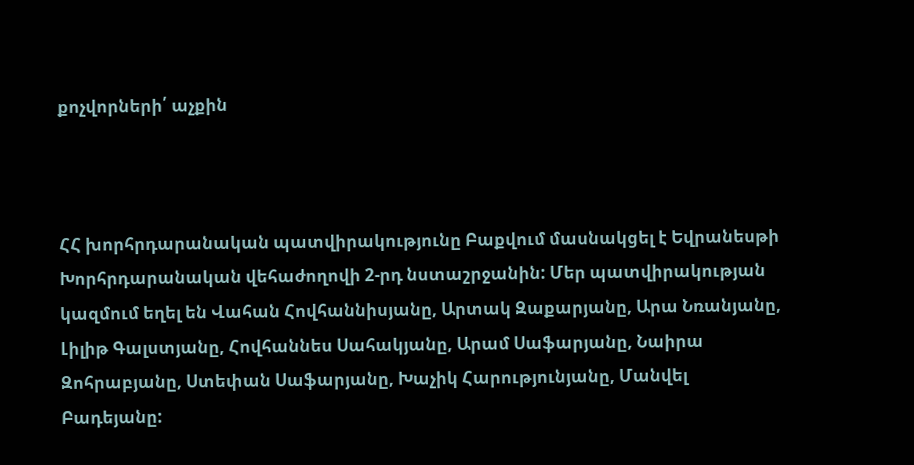քոչվորների՛ աչքին



ՀՀ խորհրդարանական պատվիրակությունը Բաքվում մասնակցել է Եվրանեսթի Խորհրդարանական վեհաժողովի 2-րդ նստաշրջանին: Մեր պատվիրակության կազմում եղել են Վահան Հովհաննիսյանը, Արտակ Զաքարյանը, Արա Նռանյանը, Լիլիթ Գալստյանը, Հովհաննես Սահակյանը, Արամ Սաֆարյանը, Նաիրա Զոհրաբյանը, Ստեփան Սաֆարյանը, Խաչիկ Հարությունյանը, Մանվել Բադեյանը: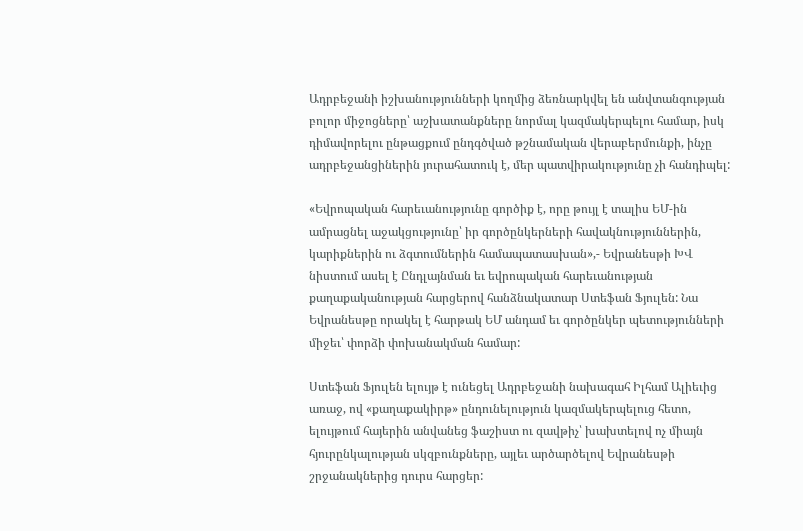Ադրբեջանի իշխանությունների կողմից ձեռնարկվել են անվտանգության բոլոր միջոցները՝ աշխատանքները նորմալ կազմակերպելու համար, իսկ դիմավորելու ընթացքում ընդգծված թշնամական վերաբերմունքի, ինչը ադրբեջանցիներին յուրահատուկ է, մեր պատվիրակությունը չի հանդիպել:

«Եվրոպական հարեւանությունը գործիք է, որը թույլ է տալիս ԵՄ-ին ամրացնել աջակցությունը՝ իր գործընկերների հավակնություններին, կարիքներին ու ձգտումներին համապատասխան»,- Եվրանեսթի ԽՎ նիստում ասել է Ընդլայնման եւ եվրոպական հարեւանության քաղաքականության հարցերով հանձնակատար Ստեֆան Ֆյուլեն: Նա Եվրանեսթը որակել է հարթակ ԵՄ անդամ եւ գործընկեր պետությունների միջեւ՝ փորձի փոխանակման համար:

Ստեֆան Ֆյուլեն ելույթ է ունեցել Ադրբեջանի նախագահ Իլհամ Ալիեւից առաջ, ով «քաղաքակիրթ» ընդունելություն կազմակերպելուց հետո, ելույթում հայերին անվանեց ֆաշիստ ու զավթիչ՝ խախտելով ոչ միայն հյուրընկալության սկզբունքները, այլեւ արծարծելով Եվրանեսթի շրջանակներից դուրս հարցեր: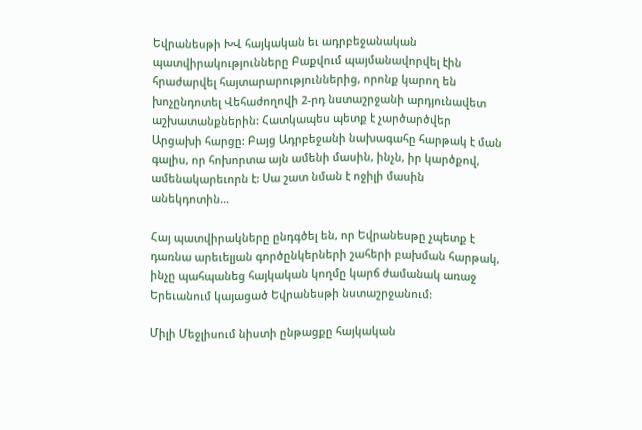Եվրանեսթի ԽՎ հայկական եւ ադրբեջանական պատվիրակությունները Բաքվում պայմանավորվել էին հրաժարվել հայտարարություններից, որոնք կարող են խոչընդոտել Վեհաժողովի 2-րդ նստաշրջանի արդյունավետ աշխատանքներին: Հատկապես պետք է չարծարծվեր Արցախի հարցը: Բայց Ադրբեջանի նախագահը հարթակ է ման գալիս, որ հոխորտա այն ամենի մասին, ինչն, իր կարծքով, ամենակարեւորն է: Սա շատ նման է ոջիլի մասին անեկդոտին…

Հայ պատվիրակները ընդգծել են, որ Եվրանեսթը չպետք է դառնա արեւելյան գործընկերների շահերի բախման հարթակ, ինչը պահպանեց հայկական կողմը կարճ ժամանակ առաջ Երեւանում կայացած Եվրանեսթի նստաշրջանում:

Միլի Մեջլիսում նիստի ընթացքը հայկական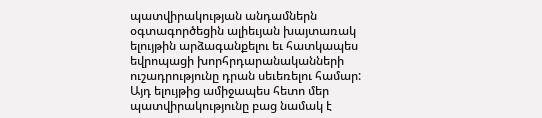պատվիրակության անդամներն օգտագործեցին ալիեւյան խայտառակ ելույթին արձագանքելու եւ հատկապես եվրոպացի խորհրդարանականների ուշադրությունը դրան սեւեռելու համար: Այդ ելույթից ամիջապես հետո մեր պատվիրակությունը բաց նամակ է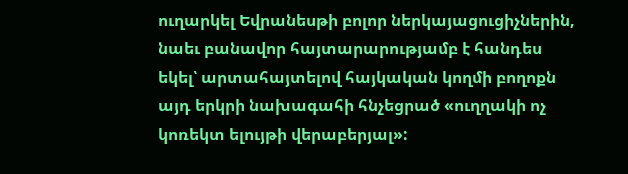ուղարկել Եվրանեսթի բոլոր ներկայացուցիչներին, նաեւ բանավոր հայտարարությամբ է հանդես եկել՝ արտահայտելով հայկական կողմի բողոքն այդ երկրի նախագահի հնչեցրած «ուղղակի ոչ կոռեկտ ելույթի վերաբերյալ»: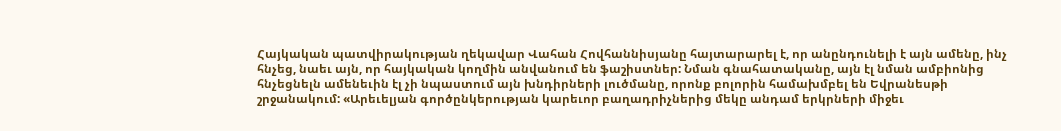Հայկական պատվիրակության ղեկավար Վահան Հովհաննիսյանը հայտարարել է, որ անընդունելի է այն ամենը, ինչ հնչեց, նաեւ այն, որ հայկական կողմին անվանում են ֆաշիստներ: Նման գնահատականը, այն էլ նման ամբիոնից հնչեցնելն ամենեւին էլ չի նպաստում այն խնդիրների լուծմանը, որոնք բոլորին համախմբել են Եվրանեսթի շրջանակում: «Արեւելյան գործընկերության կարեւոր բաղադրիչներից մեկը անդամ երկրների միջեւ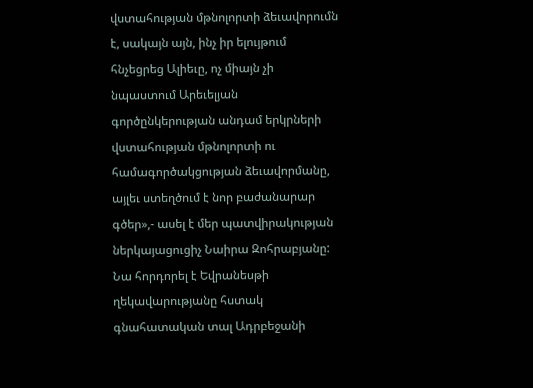վստահության մթնոլորտի ձեւավորումն է, սակայն այն, ինչ իր ելույթում հնչեցրեց Ալիեւը, ոչ միայն չի նպաստում Արեւելյան գործընկերության անդամ երկրների վստահության մթնոլորտի ու համագործակցության ձեւավորմանը, այլեւ ստեղծում է նոր բաժանարար գծեր»,- ասել է մեր պատվիրակության ներկայացուցիչ Նաիրա Զոհրաբյանը: Նա հորդորել է Եվրանեսթի ղեկավարությանը հստակ գնահատական տալ Ադրբեջանի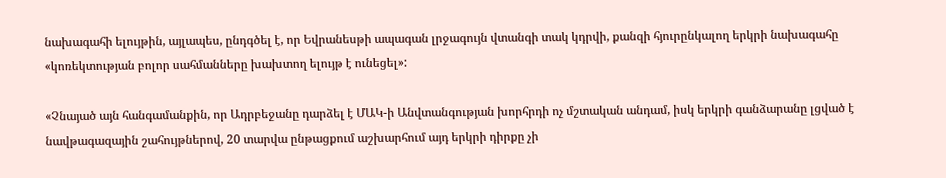նախագահի ելույթին, այլապես, ընդգծել է, որ Եվրանեսթի ապագան լրջագույն վտանգի տակ կդրվի, քանզի հյուրընկալող երկրի նախագահը «կոռեկտության բոլոր սահմանները խախտող ելույթ է ունեցել»:

«Չնայած այն հանգամանքին, որ Ադրբեջանը դարձել է ՄԱԿ-ի Անվտանգության խորհրդի ոչ մշտական անդամ, իսկ երկրի գանձարանը լցված է նավթագազային շահույթներով, 20 տարվա ընթացքում աշխարհում այդ երկրի դիրքը չի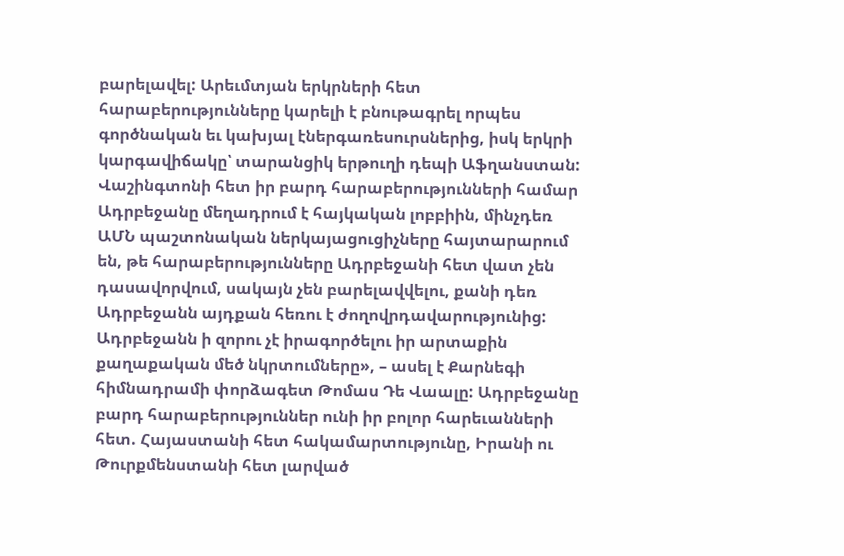բարելավել: Արեւմտյան երկրների հետ հարաբերությունները կարելի է բնութագրել որպես գործնական եւ կախյալ էներգառեսուրսներից, իսկ երկրի կարգավիճակը՝ տարանցիկ երթուղի դեպի Աֆղանստան: Վաշինգտոնի հետ իր բարդ հարաբերությունների համար Ադրբեջանը մեղադրում է հայկական լոբբիին, մինչդեռ ԱՄՆ պաշտոնական ներկայացուցիչները հայտարարում են, թե հարաբերությունները Ադրբեջանի հետ վատ չեն դասավորվում, սակայն չեն բարելավվելու, քանի դեռ Ադրբեջանն այդքան հեռու է ժողովրդավարությունից: Ադրբեջանն ի զորու չէ իրագործելու իր արտաքին քաղաքական մեծ նկրտումները», – ասել է Քարնեգի հիմնադրամի փորձագետ Թոմաս Դե Վաալը: Ադրբեջանը բարդ հարաբերություններ ունի իր բոլոր հարեւանների հետ. Հայաստանի հետ հակամարտությունը, Իրանի ու Թուրքմենստանի հետ լարված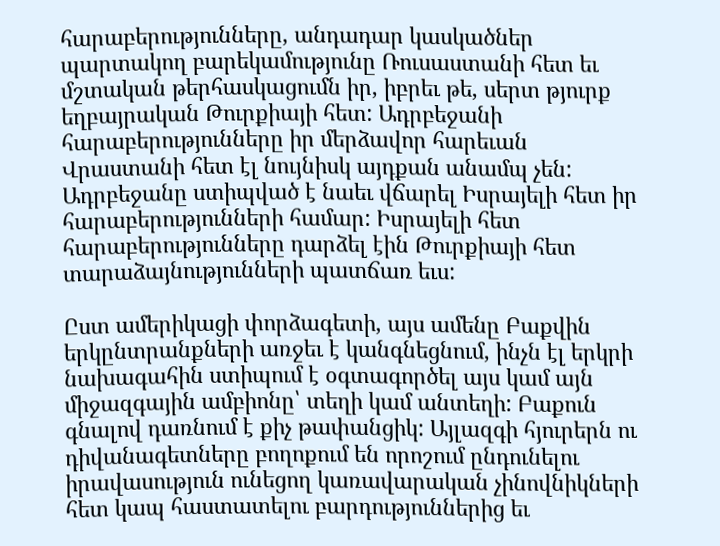հարաբերությունները, անդադար կասկածներ պարտակող բարեկամությունը Ռուսաստանի հետ եւ մշտական թերհասկացումն իր, իբրեւ թե, սերտ թյուրք եղբայրական Թուրքիայի հետ: Ադրբեջանի հարաբերությունները իր մերձավոր հարեւան Վրաստանի հետ էլ նույնիսկ այդքան անամպ չեն: Ադրբեջանը ստիպված է նաեւ վճարել Իսրայելի հետ իր հարաբերությունների համար: Իսրայելի հետ հարաբերությունները դարձել էին Թուրքիայի հետ տարաձայնությունների պատճառ եւս:

Ըստ ամերիկացի փորձագետի, այս ամենը Բաքվին երկընտրանքների առջեւ է կանգնեցնում, ինչն էլ երկրի նախագահին ստիպում է օգտագործել այս կամ այն միջազգային ամբիոնը՝ տեղի կամ անտեղի: Բաքուն գնալով դառնում է քիչ թափանցիկ: Այլազգի հյուրերն ու դիվանագետները բողոքում են որոշում ընդունելու իրավասություն ունեցող կառավարական չինովնիկների հետ կապ հաստատելու բարդություններից եւ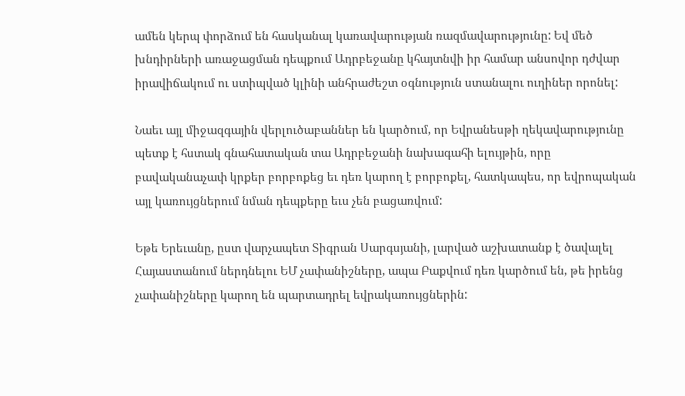ամեն կերպ փորձում են հասկանալ կառավարության ռազմավարությունը: Եվ մեծ խնդիրների առաջացման դեպքում Ադրբեջանը կհայտնվի իր համար անսովոր դժվար իրավիճակում ու ստիպված կլինի անհրաժեշտ օգնություն ստանալու ուղիներ որոնել:

Նաեւ այլ միջազգային վերլուծաբաններ են կարծում, որ Եվրանեսթի ղեկավարությունը պետք է հստակ գնահատական տա Ադրբեջանի նախագահի ելույթին, որը բավականաչափ կրքեր բորբոքեց եւ դեռ կարող է բորբոքել, հատկապես, որ եվրոպական այլ կառույցներում նման դեպքերը եւս չեն բացառվում:

Եթե Երեւանը, ըստ վարչապետ Տիգրան Սարգսյանի, լարված աշխատանք է ծավալել Հայաստանում ներդնելու ԵՄ չափանիշները, ապա Բաքվում դեռ կարծում են, թե իրենց չափանիշները կարող են պարտադրել եվրակառույցներին: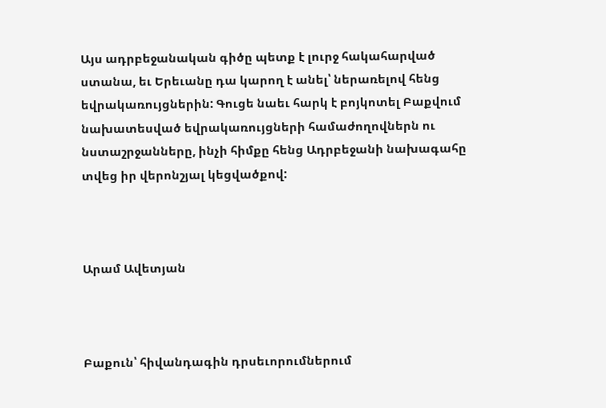Այս ադրբեջանական գիծը պետք է լուրջ հակահարված ստանա, եւ Երեւանը դա կարող է անել՝ ներառելով հենց եվրակառույցներին: Գուցե նաեւ հարկ է բոյկոտել Բաքվում նախատեսված եվրակառույցների համաժողովներն ու նստաշրջանները, ինչի հիմքը հենց Ադրբեջանի նախագահը տվեց իր վերոնշյալ կեցվածքով:



Արամ Ավետյան



Բաքուն՝ հիվանդագին դրսեւորումներում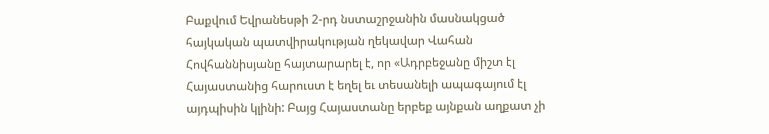Բաքվում Եվրանեսթի 2-րդ նստաշրջանին մասնակցած հայկական պատվիրակության ղեկավար Վահան Հովհաննիսյանը հայտարարել է, որ «Ադրբեջանը միշտ էլ Հայաստանից հարուստ է եղել եւ տեսանելի ապագայում էլ այդպիսին կլինի: Բայց Հայաստանը երբեք այնքան աղքատ չի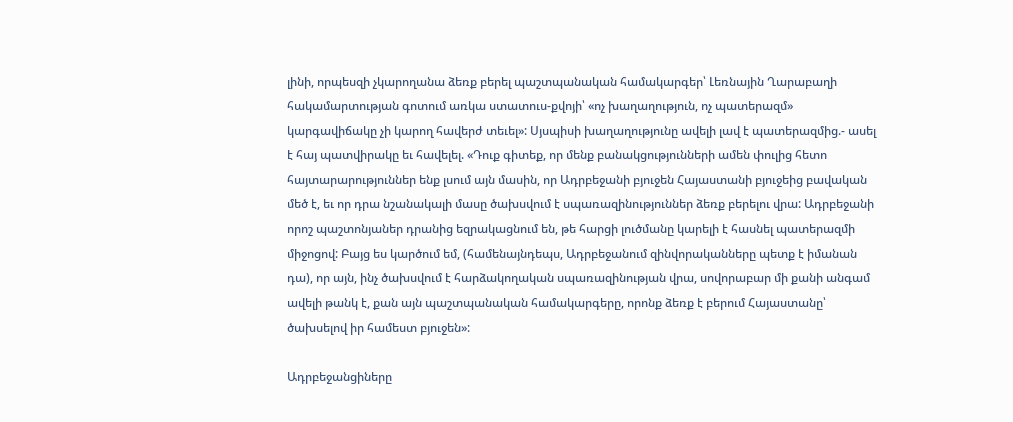լինի, որպեսզի չկարողանա ձեռք բերել պաշտպանական համակարգեր՝ Լեռնային Ղարաբաղի հակամարտության գոտում առկա ստատուս-քվոյի՝ «ոչ խաղաղություն, ոչ պատերազմ» կարգավիճակը չի կարող հավերժ տեւել»: Սյսպիսի խաղաղությունը ավելի լավ է պատերազմից.- ասել է հայ պատվիրակը եւ հավելել. «Դուք գիտեք, որ մենք բանակցությունների ամեն փուլից հետո հայտարարություններ ենք լսում այն մասին, որ Ադրբեջանի բյուջեն Հայաստանի բյուջեից բավական մեծ է, եւ որ դրա նշանակալի մասը ծախսվում է սպառազինություններ ձեռք բերելու վրա: Ադրբեջանի որոշ պաշտոնյաներ դրանից եզրակացնում են, թե հարցի լուծմանը կարելի է հասնել պատերազմի միջոցով: Բայց ես կարծում եմ, (համենայնդեպս, Ադրբեջանում զինվորականները պետք է իմանան դա), որ այն, ինչ ծախսվում է հարձակողական սպառազինության վրա, սովորաբար մի քանի անգամ ավելի թանկ է, քան այն պաշտպանական համակարգերը, որոնք ձեռք է բերում Հայաստանը՝ ծախսելով իր համեստ բյուջեն»:

Ադրբեջանցիները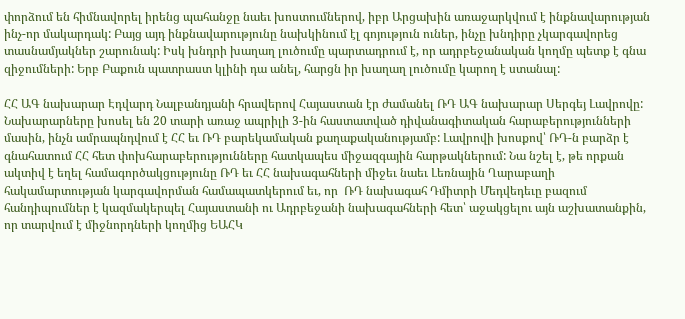փորձում են հիմնավորել իրենց պահանջը նաեւ խոստումներով, իբր Արցախին առաջարկվում է ինքնավարության ինչ-որ մակարդակ: Բայց այդ ինքնավարությունը նախկինում էլ գոյություն ուներ, ինչը խնդիրը չկարգավորեց տասնամյակներ շարունակ: Իսկ խնդրի խաղաղ լուծումը պարտադրում է, որ ադրբեջանական կողմը պետք է գնա զիջումների: Երբ Բաքուն պատրաստ կլինի դա անել, հարցն իր խաղաղ լուծումը կարող է ստանալ:

ՀՀ ԱԳ նախարար Էդվարդ Նալբանդյանի հրավերով Հայաստան էր ժամանել ՌԴ ԱԳ նախարար Սերգեյ Լավրովը: Նախարարները խոսել են 20 տարի առաջ ապրիլի 3-ին հաստատված դիվանագիտական հարաբերությունների մասին, ինչն ամրապնդվում է ՀՀ եւ ՌԴ բարեկամական քաղաքականությամբ: Լավրովի խոսքով՝ ՌԴ-ն բարձր է գնահատում ՀՀ հետ փոխհարաբերությունները հատկապես միջազգային հարթակներում: Նա նշել է, թե որքան ակտիվ է եղել համագործակցությունը ՌԴ եւ ՀՀ նախագահների միջեւ նաեւ Լեռնային Ղարաբաղի հակամարտության կարգավորման համապատկերում եւ, որ  ՌԴ նախագահ Դմիտրի Մեդվեդեւը բազում հանդիպումներ է կազմակերպել Հայաստանի ու Ադրբեջանի նախագահների հետ՝ աջակցելու այն աշխատանքին, որ տարվում է միջնորդների կողմից ԵԱՀԿ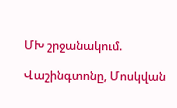ՄԽ շրջանակում.

Վաշինգտոնը, Մոսկվան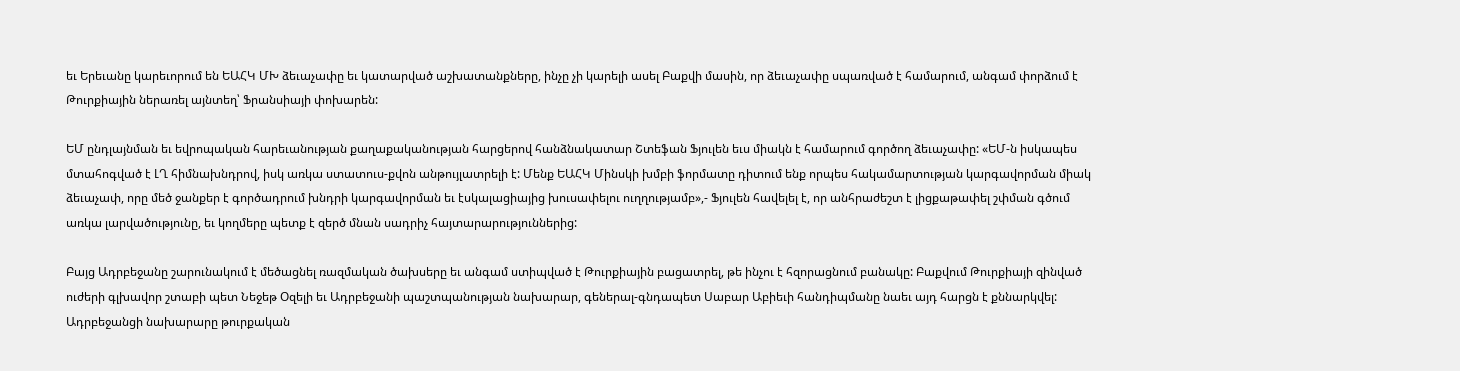եւ Երեւանը կարեւորում են ԵԱՀԿ ՄԽ ձեւաչափը եւ կատարված աշխատանքները, ինչը չի կարելի ասել Բաքվի մասին, որ ձեւաչափը սպառված է համարում, անգամ փորձում է Թուրքիային ներառել այնտեղ՝ Ֆրանսիայի փոխարեն:

ԵՄ ընդլայնման եւ եվրոպական հարեւանության քաղաքականության հարցերով հանձնակատար Շտեֆան Ֆյուլեն եւս միակն է համարում գործող ձեւաչափը: «ԵՄ-ն իսկապես մտահոգված է ԼՂ հիմնախնդրով, իսկ առկա ստատուս-քվոն անթույլատրելի է: Մենք ԵԱՀԿ Մինսկի խմբի ֆորմատը դիտում ենք որպես հակամարտության կարգավորման միակ ձեւաչափ, որը մեծ ջանքեր է գործադրում խնդրի կարգավորման եւ էսկալացիայից խուսափելու ուղղությամբ»,- Ֆյուլեն հավելել է, որ անհրաժեշտ է լիցքաթափել շփման գծում առկա լարվածությունը, եւ կողմերը պետք է զերծ մնան սադրիչ հայտարարություններից:

Բայց Ադրբեջանը շարունակում է մեծացնել ռազմական ծախսերը եւ անգամ ստիպված է Թուրքիային բացատրել, թե ինչու է հզորացնում բանակը: Բաքվում Թուրքիայի զինված ուժերի գլխավոր շտաբի պետ Նեջեթ Օզելի եւ Ադրբեջանի պաշտպանության նախարար, գեներալ-գնդապետ Սաբար Աբիեւի հանդիպմանը նաեւ այդ հարցն է քննարկվել: Ադրբեջանցի նախարարը թուրքական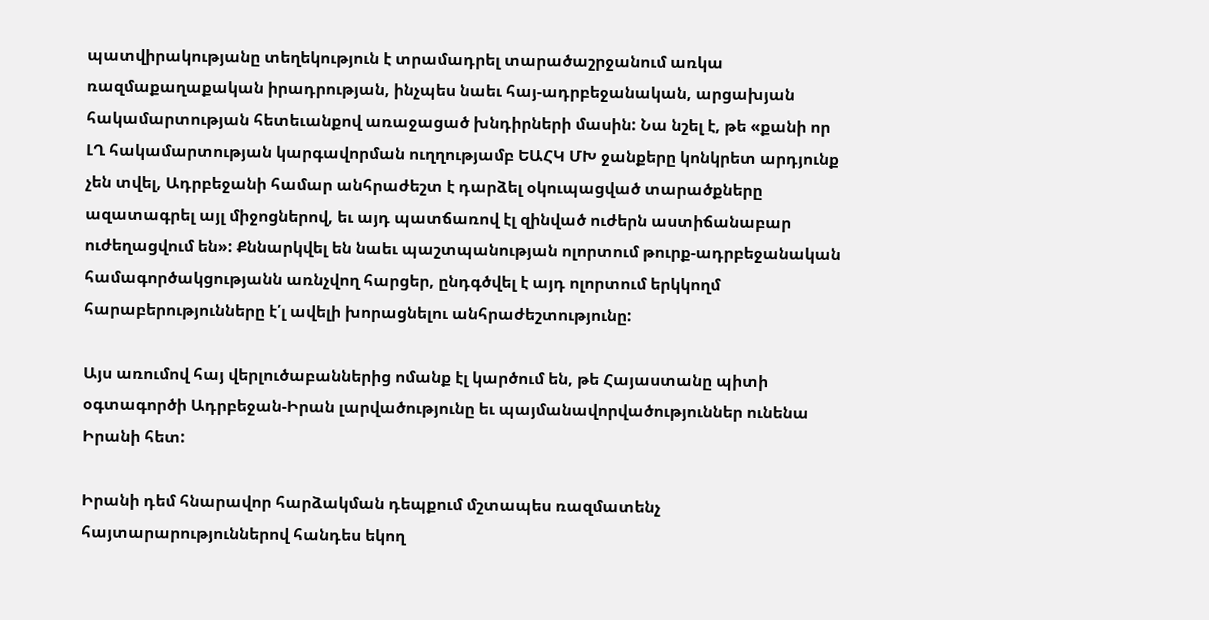պատվիրակությանը տեղեկություն է տրամադրել տարածաշրջանում առկա ռազմաքաղաքական իրադրության, ինչպես նաեւ հայ-ադրբեջանական, արցախյան հակամարտության հետեւանքով առաջացած խնդիրների մասին: Նա նշել է, թե «քանի որ ԼՂ հակամարտության կարգավորման ուղղությամբ ԵԱՀԿ ՄԽ ջանքերը կոնկրետ արդյունք չեն տվել, Ադրբեջանի համար անհրաժեշտ է դարձել օկուպացված տարածքները ազատագրել այլ միջոցներով, եւ այդ պատճառով էլ զինված ուժերն աստիճանաբար ուժեղացվում են»: Քննարկվել են նաեւ պաշտպանության ոլորտում թուրք-ադրբեջանական համագործակցությանն առնչվող հարցեր, ընդգծվել է այդ ոլորտում երկկողմ հարաբերությունները է՛լ ավելի խորացնելու անհրաժեշտությունը:

Այս առումով հայ վերլուծաբաններից ոմանք էլ կարծում են, թե Հայաստանը պիտի օգտագործի Ադրբեջան-Իրան լարվածությունը եւ պայմանավորվածություններ ունենա Իրանի հետ:

Իրանի դեմ հնարավոր հարձակման դեպքում մշտապես ռազմատենչ հայտարարություններով հանդես եկող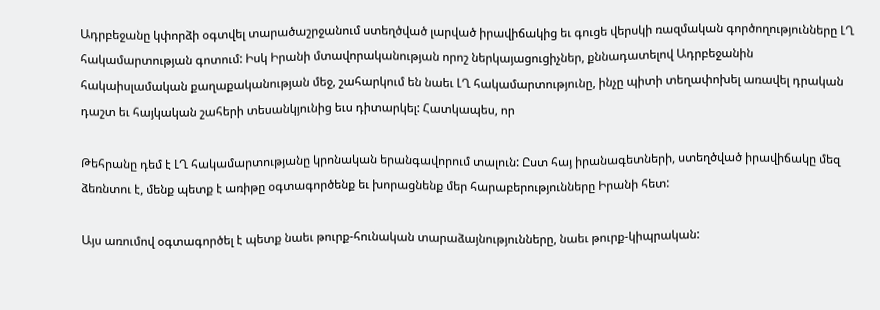Ադրբեջանը կփորձի օգտվել տարածաշրջանում ստեղծված լարված իրավիճակից եւ գուցե վերսկի ռազմական գործողությունները ԼՂ հակամարտության գոտում: Իսկ Իրանի մտավորականության որոշ ներկայացուցիչներ, քննադատելով Ադրբեջանին հակաիսլամական քաղաքականության մեջ, շահարկում են նաեւ ԼՂ հակամարտությունը, ինչը պիտի տեղափոխել առավել դրական դաշտ եւ հայկական շահերի տեսանկյունից եւս դիտարկել: Հատկապես, որ

Թեհրանը դեմ է ԼՂ հակամարտությանը կրոնական երանգավորում տալուն: Ըստ հայ իրանագետների, ստեղծված իրավիճակը մեզ ձեռնտու է, մենք պետք է առիթը օգտագործենք եւ խորացնենք մեր հարաբերությունները Իրանի հետ:

Այս առումով օգտագործել է պետք նաեւ թուրք-հունական տարաձայնությունները, նաեւ թուրք-կիպրական: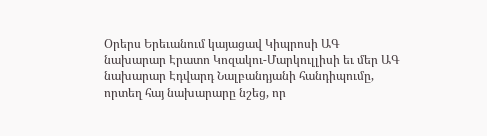Օրերս Երեւանում կայացավ Կիպրոսի ԱԳ նախարար Էրատո Կոզակու-Մարկուլլիսի եւ մեր ԱԳ նախարար Էդվարդ Նալբանդյանի հանդիպումը, որտեղ հայ նախարարը նշեց, որ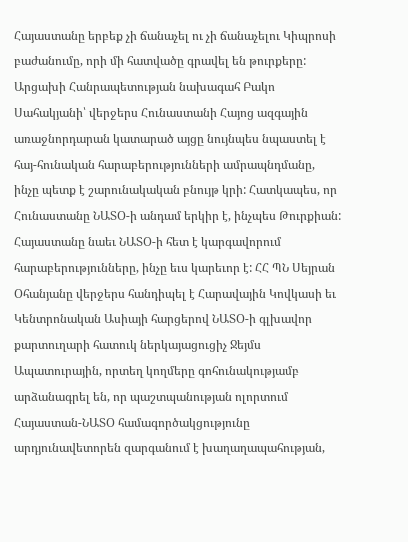Հայաստանը երբեք չի ճանաչել ու չի ճանաչելու Կիպրոսի բաժանումը, որի մի հատվածը գրավել են թուրքերը: Արցախի Հանրապետության նախագահ Բակո Սահակյանի՝ վերջերս Հունաստանի Հայոց ազգային առաջնորդարան կատարած այցը նույնպես նպաստել է հայ-հունական հարաբերությունների ամրապնդմանը, ինչը պետք է շարունակական բնույթ կրի: Հատկապես, որ Հունաստանը ՆԱՏՕ-ի անդամ երկիր է, ինչպես Թուրքիան: Հայաստանը նաեւ ՆԱՏՕ-ի հետ է կարգավորում հարաբերությունները, ինչը եւս կարեւոր է: ՀՀ ՊՆ Սեյրան Օհանյանը վերջերս հանդիպել է Հարավային Կովկասի եւ Կենտրոնական Ասիայի հարցերով ՆԱՏՕ-ի գլխավոր քարտուղարի հատուկ ներկայացուցիչ Ջեյմս Ապատուրային, որտեղ կողմերը գոհունակությամբ արձանագրել են, որ պաշտպանության ոլորտում Հայաստան-ՆԱՏՕ համագործակցությունը արդյունավետորեն զարգանում է խաղաղապահության,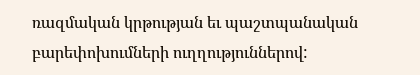ռազմական կրթության եւ պաշտպանական բարեփոխումների ուղղություններով: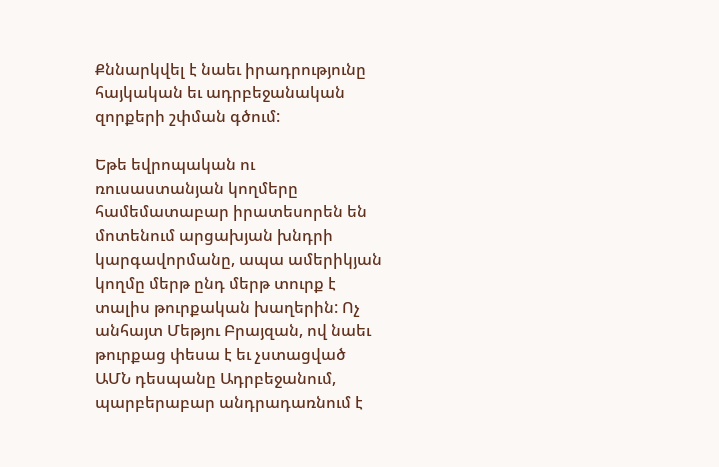Քննարկվել է նաեւ իրադրությունը հայկական եւ ադրբեջանական զորքերի շփման գծում:

Եթե եվրոպական ու ռուսաստանյան կողմերը համեմատաբար իրատեսորեն են մոտենում արցախյան խնդրի կարգավորմանը, ապա ամերիկյան կողմը մերթ ընդ մերթ տուրք է տալիս թուրքական խաղերին: Ոչ անհայտ Մեթյու Բրայզան, ով նաեւ թուրքաց փեսա է եւ չստացված ԱՄՆ դեսպանը Ադրբեջանում, պարբերաբար անդրադառնում է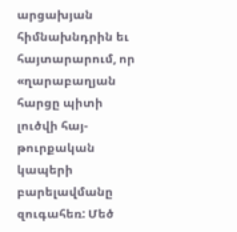արցախյան հիմնախնդրին եւ հայտարարում, որ «ղարաբաղյան հարցը պիտի լուծվի հայ-թուրքական կապերի բարելավմանը զուգահեռ: Մեծ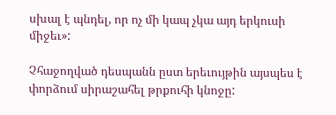սխալ է պնդել, որ ոչ մի կապ չկա այդ երկուսի միջեւ»:

Չհաջողված դեսպանն ըստ երեւույթին այսպես է փորձում սիրաշահել թրքուհի կնոջը: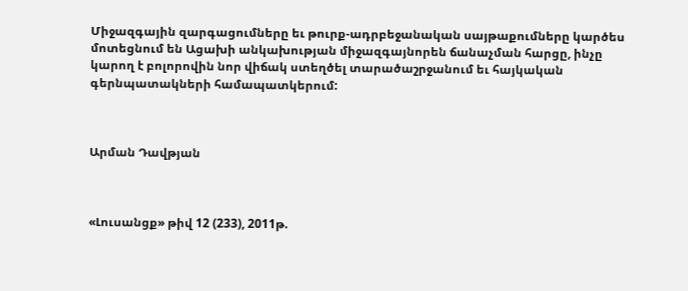Միջազգային զարգացումները եւ թուրք-ադրբեջանական սայթաքումները կարծես մոտեցնում են Ացախի անկախության միջազգայնորեն ճանաչման հարցը, ինչը կարող է բոլորովին նոր վիճակ ստեղծել տարածաշրջանում եւ հայկական գերնպատակների համապատկերում:



Արման Դավթյան



«Լուսանցք» թիվ 12 (233), 2011թ.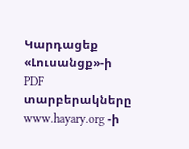Կարդացեք «Լուսանցք»-ի PDF տարբերակները www.hayary.org -ի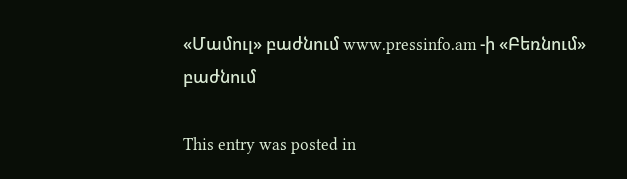«Մամուլ» բաժնում www.pressinfo.am -ի «Բեռնում» բաժնում

This entry was posted in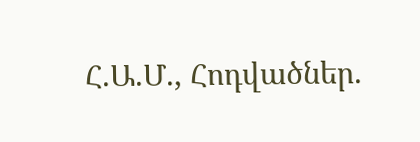Հ.Ա.Մ., Հոդվածներ.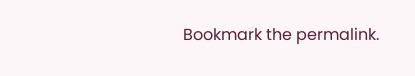Bookmark the permalink.